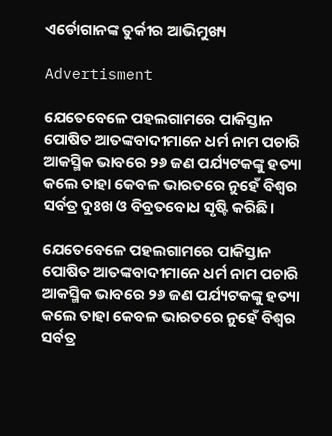ଏର୍ଡୋଗାନଙ୍କ ତୁର୍କୀର ଆଭିମୁଖ୍ୟ

Advertisment

ଯେତେବେଳେ ପହଲଗାମରେ ପାକିସ୍ତାନ ପୋଷିତ ଆତଙ୍କବାଦୀମାନେ ଧର୍ମ ନାମ ପଚାରି ଆକସ୍ମିକ ଭାବରେ ୨୬ ଜଣ ପର୍ଯ୍ୟଟକଙ୍କୁ ହତ୍ୟା କଲେ ତାହା କେବଳ ଭାରତରେ ନୁହେଁ ବିଶ୍ୱର ସର୍ବତ୍ର ଦୁଃଖ ଓ ବିବ୍ରତବୋଧ ସୃଷ୍ଟି କରିଛି।

ଯେତେବେଳେ ପହଲଗାମରେ ପାକିସ୍ତାନ ପୋଷିତ ଆତଙ୍କବାଦୀମାନେ ଧର୍ମ ନାମ ପଚାରି ଆକସ୍ମିକ ଭାବରେ ୨୬ ଜଣ ପର୍ଯ୍ୟଟକଙ୍କୁ ହତ୍ୟା କଲେ ତାହା କେବଳ ଭାରତରେ ନୁହେଁ ବିଶ୍ୱର ସର୍ବତ୍ର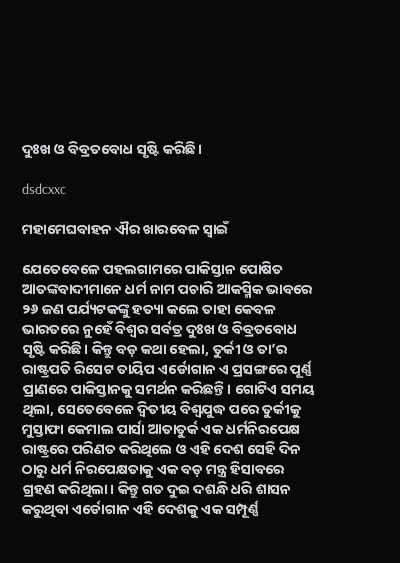ଦୁଃଖ ଓ ବିବ୍ରତବୋଧ ସୃଷ୍ଟି କରିଛି।

dsdcxxc

ମହାମେଘବାହନ ଐର ଖାରବେଳ ସ୍ୱାଇଁ

ଯେତେବେଳେ ପହଲଗାମରେ ପାକିସ୍ତାନ ପୋଷିତ ଆତଙ୍କବାଦୀମାନେ ଧର୍ମ ନାମ ପଚାରି ଆକସ୍ମିକ ଭାବରେ ୨୬ ଜଣ ପର୍ଯ୍ୟଟକଙ୍କୁ ହତ୍ୟା କଲେ ତାହା କେବଳ ଭାରତରେ ନୁହେଁ ବିଶ୍ୱର ସର୍ବତ୍ର ଦୁଃଖ ଓ ବିବ୍ରତବୋଧ ସୃଷ୍ଟି କରିଛି। କିନ୍ତୁ ବଡ଼ କଥା ହେଲା, ତୁର୍କୀ ଓ ତା’ର ରାଷ୍ଟ୍ରପତି ରିସେଟ ତାୟିପ ଏର୍ଡୋଗାନ ଏ ପ୍ରସଙ୍ଗରେ ପୂର୍ଣ୍ଣ ପ୍ରାଣରେ ପାକିସ୍ତାନକୁ ସମର୍ଥନ କରିଛନ୍ତି। ଗୋଟିଏ ସମୟ ଥିଲା, ସେତେବେଳେ ଦ୍ୱିତୀୟ ବିଶ୍ୱଯୁଦ୍ଧ ପରେ ତୁର୍କୀକୁ ମୁସ୍ତାଫା କେମାଲ ପାର୍ସା ଆତାତୁର୍କ ଏକ ଧର୍ମନିରପେକ୍ଷ ରାଷ୍ଟ୍ରରେ ପରିଣତ କରିଥିଲେ ଓ ଏହି ଦେଶ ସେହି ଦିନ ଠାରୁ ଧର୍ମ ନିରପେକ୍ଷତାକୁ ଏକ ବଡ଼ ମନ୍ତ୍ର ହିସାବରେ ଗ୍ରହଣ କରିଥିଲା। କିନ୍ତୁ ଗତ ଦୁଇ ଦଶନ୍ଧି ଧରି ଶାସନ କରୁଥିବା ଏର୍ଡୋଗାନ ଏହି ଦେଶକୁ ଏକ ସମ୍ପୂର୍ଣ୍ଣ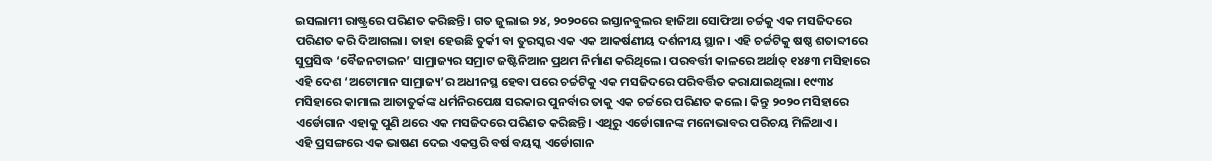ଇସଲାମୀ ରାଷ୍ଟ୍ରରେ ପରିଣତ କରିଛନ୍ତି। ଗତ ଜୁଲାଇ ୨୪, ୨୦୨୦ରେ ଇସ୍ତାନବୁଲର ହାଜିଆ ସୋଫିଆ ଚର୍ଚ୍ଚକୁ ଏକ ମସଜିଦରେ ପରିଣତ କରି ଦିଆଗଲା। ତାହା ହେଉଛି ତୁର୍କୀ ବା ତୁରସ୍କର ଏକ ଏକ ଆକର୍ଷଣୀୟ ଦର୍ଶନୀୟ ସ୍ଥାନ। ଏହି ଚର୍ଚ୍ଚଟିକୁ ଷଷ୍ଠ ଶତାବ୍ଦୀରେ ସୁପ୍ରସିଦ୍ଧ ‘ବୈଜନଟାଇନ’ ସାମ୍ରାଜ୍ୟର ସମ୍ରାଟ ଜଷ୍ଟିନିଆନ ପ୍ରଥମ ନିର୍ମାଣ କରିଥିଲେ। ପରବର୍ତ୍ତୀ କାଳରେ ଅର୍ଥାତ୍ ୧୪୫୩ ମସିହାରେ ଏହି ଦେଶ ‘ଅଟୋମାନ ସାମ୍ରାଜ୍ୟ’ର ଅଧୀନସ୍ଥ ହେବା ପରେ ଚର୍ଚ୍ଚଟିକୁ ଏକ ମସଜିଦରେ ପରିବର୍ତ୍ତିତ କରାଯାଇଥିଲା। ୧୯୩୪ ମସିହାରେ କାମାଲ ଆତାତୁର୍କଙ୍କ ଧର୍ମନିରପେକ୍ଷ ସରକାର ପୁନର୍ବାର ତାକୁ ଏକ ଚର୍ଚ୍ଚରେ ପରିଣତ କଲେ। କିନ୍ତୁ ୨୦୨୦ ମସିହାରେ ଏର୍ଡୋଗାନ ଏହାକୁ ପୁଣି ଥରେ ଏକ ମସଜିଦରେ ପରିଣତ କରିଛନ୍ତି। ଏଥିରୁ ଏର୍ଡୋଗାନଙ୍କ ମନୋଭାବର ପରିଚୟ ମିଳିଥାଏ।
ଏହି ପ୍ରସଙ୍ଗରେ ଏକ ଭାଷଣ ଦେଇ ଏକସ୍ତରି ବର୍ଷ ବୟସ୍କ ଏର୍ଡୋଗାନ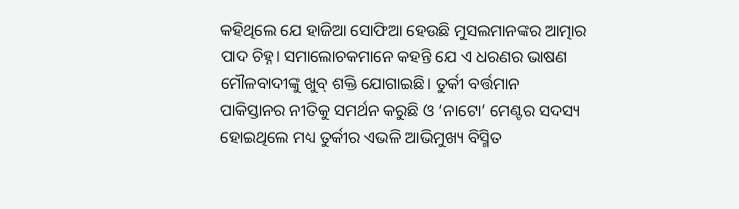କହିଥିଲେ ଯେ ହାଜିଆ ସୋଫିଆ ହେଉଛି ମୁସଲମାନଙ୍କର ଆତ୍ମାର ପାଦ ଚିହ୍ନ। ସମାଲୋଚକମାନେ କହନ୍ତି ଯେ ଏ ଧରଣର ଭାଷଣ ମୌଳବାଦୀଙ୍କୁ ଖୁବ୍‌ ଶକ୍ତି ଯୋଗାଇଛି। ତୁର୍କୀ ବର୍ତ୍ତମାନ ପାକିସ୍ତାନର ନୀତିକୁ ସମର୍ଥନ କରୁଛି ଓ ‘ନାଟୋ’ ମେଣ୍ଟର ସଦସ୍ୟ ହୋଇଥିଲେ ମଧ୍ୟ ତୁର୍କୀର ଏଭଳି ଆଭିମୁଖ୍ୟ ବିସ୍ମିତ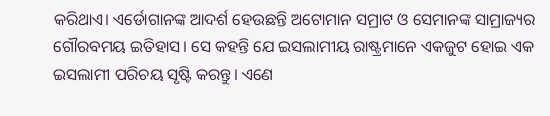କରିଥାଏ। ଏର୍ଡୋଗାନଙ୍କ ଆଦର୍ଶ ହେଉଛନ୍ତି ଅଟୋମାନ ସମ୍ରାଟ ଓ ସେମାନଙ୍କ ସାମ୍ରାଜ୍ୟର ଗୌରବମୟ ଇତିହାସ। ସେ କହନ୍ତି ଯେ ଇସଲାମୀୟ ରାଷ୍ଟ୍ରମାନେ ଏକଜୁଟ ହୋଇ ଏକ ଇସଲାମୀ ପରିଚୟ ସୃଷ୍ଟି କରନ୍ତୁ। ଏଣେ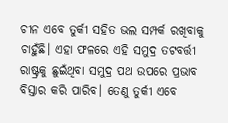ଚୀନ ଏବେ ତୁର୍କୀ ସହିତ ଭଲ ସମ୍ପର୍କ ରଖିବାକୁ ଚାହୁଁଛି। ଏହା ଫଳରେ ଏହି ସମୁଦ୍ର ତଟବର୍ତ୍ତୀ ରାଷ୍ଟ୍ରକୁ ଛୁଇଁଥିବା ସମୁଦ୍ର ପଥ ଉପରେ ପ୍ରଭାବ ବିସ୍ତାର କରି ପାରିବ। ତେଣୁ ତୁର୍କୀ ଏବେ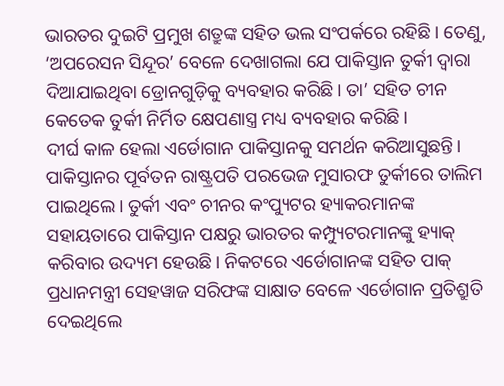ଭାରତର ଦୁଇଟି ପ୍ରମୁଖ ଶତ୍ରୁଙ୍କ ସହିତ ଭଲ ସଂପର୍କରେ ରହିଛି। ତେଣୁ, ‘ଅପରେସନ ସିନ୍ଦୂର’ ବେଳେ ଦେଖାଗଲା ଯେ ପାକିସ୍ତାନ ତୁର୍କୀ ଦ୍ବାରା ଦିଆଯାଇଥିବା‌ ଡ୍ରୋନଗୁଡ଼ିକୁ ବ୍ୟବହାର କରିଛି। ତା’ ସହିତ ଚୀନ କେତେକ ତୁର୍କୀ ନିର୍ମିତ କ୍ଷେପଣାସ୍ତ୍ର ମଧ୍ୟ ବ୍ୟବହାର କରିଛି।
ଦୀର୍ଘ କାଳ ହେଲା ଏର୍ଡୋଗାନ ପାକିସ୍ତାନକୁ ସମର୍ଥନ କରିଆସୁଛନ୍ତି। ପାକିସ୍ତାନର ପୂର୍ବତନ ରାଷ୍ଟ୍ରପତି ପରଭେଜ ମୁସାରଫ ତୁର୍କୀରେ ତାଲିମ ପାଇଥିଲେ। ତୁର୍କୀ ଏବଂ ଚୀନର କଂପ୍ୟୁଟର ହ୍ୟାକରମାନଙ୍କ ସହାୟତାରେ ପାକିସ୍ତାନ ପକ୍ଷରୁ ଭାରତର କମ୍ପ୍ୟୁଟରମାନଙ୍କୁ ହ୍ୟାକ୍‌ କରିବାର ଉଦ୍ୟମ ହେଉଛି। ନିକଟରେ ଏର୍ଡୋଗାନଙ୍କ ସହିତ ପାକ୍ ପ୍ରଧାନମନ୍ତ୍ରୀ ସେହୱାଜ ସରିଫଙ୍କ ସାକ୍ଷାତ ବେଳେ ଏର୍ଡୋଗାନ ପ୍ରତିଶ୍ରୁତି ଦେଇଥିଲେ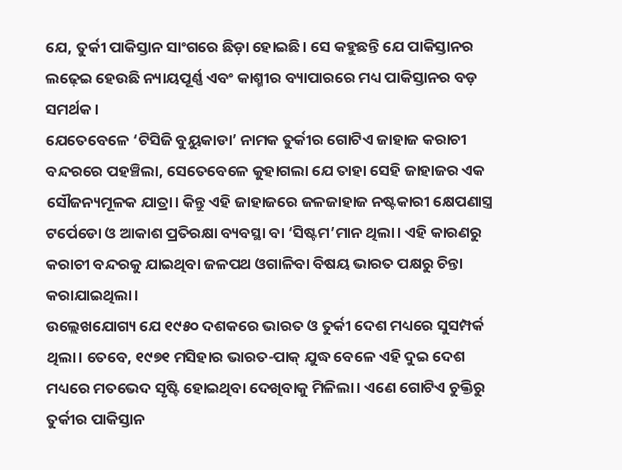ଯେ, ତୁର୍କୀ ପାକିସ୍ତାନ ସାଂଗରେ ଛିଡ଼ା ହୋଇଛି। ସେ କହୁଛନ୍ତି ଯେ ପାକିସ୍ତାନର ଲଢ଼େଇ ହେଉଛି ନ୍ୟାୟପୂର୍ଣ୍ଣ ଏବଂ କାଶ୍ମୀର ବ୍ୟାପାରରେ ମଧ୍ୟ ପାକିସ୍ତାନର ବଡ଼ ସମର୍ଥକ।
ଯେତେବେଳେ ‘ଟିସିଜି ବୁୟୁକାଡା’ ନାମକ ତୁର୍କୀର ଗୋଟିଏ ଜାହାଜ କରାଚୀ ବନ୍ଦରରେ ପହଞ୍ଚିଲା, ସେତେବେଳେ କୁହାଗଲା ଯେ ତାହା ସେହି ଜାହାଜର ଏକ ସୌଜନ୍ୟମୂଳକ ଯାତ୍ରା। କିନ୍ତୁ ଏହି ଜାହାଜରେ ଜଳଜାହାଜ ନଷ୍ଟକାରୀ କ୍ଷେପଣାସ୍ତ୍ର ଟର୍ପେଡୋ ଓ ଆକାଶ ପ୍ରତିରକ୍ଷା ବ୍ୟବସ୍ଥା ବା ‘ସିଷ୍ଟମ’ମାନ ଥିଲା। ଏହି କାରଣରୁ କରାଚୀ ବନ୍ଦରକୁ ଯାଇଥିବା ଜଳପଥ ଓଗାଳିବା ବିଷୟ ଭାରତ ପକ୍ଷରୁ ଚିନ୍ତା କରାଯାଇଥିଲା।
ଉଲ୍ଲେଖଯୋଗ୍ୟ ଯେ ୧୯୫୦ ଦଶକରେ ଭାରତ ଓ ତୁର୍କୀ ଦେଶ ମଧ୍ୟରେ ସୁସମ୍ପର୍କ ଥିଲା। ତେବେ, ୧୯୭୧ ମସିହାର ଭାରତ-ପାକ୍ ଯୁଦ୍ଧ ବେଳେ ଏହି ଦୁଇ ଦେଶ ମଧ୍ୟରେ ମତଭେଦ ସୃଷ୍ଟି ହୋଇଥିବା ଦେଖିବାକୁ ମିଳିଲା। ଏଣେ ଗୋଟିଏ ଚୁକ୍ତିରୁ ତୁର୍କୀର ପାକିସ୍ତାନ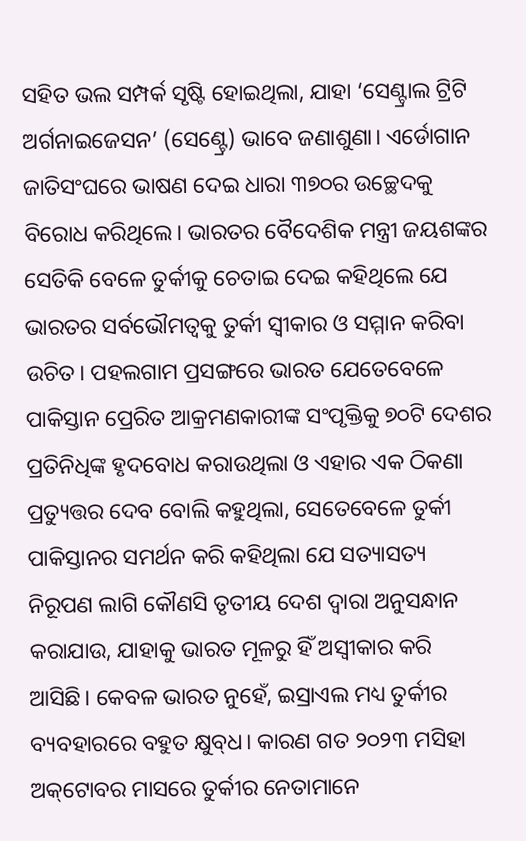ସହିତ ଭଲ ସମ୍ପର୍କ ସୃଷ୍ଟି ହୋଇଥିଲା, ଯାହା ‘ସେଣ୍ଟ୍ରାଲ ଟ୍ରିଟି ଅର୍ଗନାଇଜେସନ’ (ସେଣ୍ଟ୍ରେ) ଭାବେ ଜଣାଶୁଣା। ଏର୍ଡୋଗାନ ଜାତିସଂଘରେ ଭାଷଣ ଦେଇ ଧାରା ୩୭୦ର ଉଚ୍ଛେଦକୁ ବିରୋଧ କରିଥିଲେ। ଭାରତର ବୈଦେଶିକ ମନ୍ତ୍ରୀ ଜୟଶଙ୍କର ସେତିକି ବେଳେ ତୁର୍କୀକୁ ଚେତାଇ ଦେଇ କହିଥିଲେ ଯେ ଭାରତର ସର୍ବଭୌମତ୍ୱକୁ ତୁର୍କୀ ସ୍ୱୀକାର ଓ ସମ୍ମାନ କରିବା ଉଚିତ। ପହଲଗାମ ପ୍ରସଙ୍ଗରେ ଭାରତ ଯେତେବେଳେ ପାକିସ୍ତାନ ପ୍ରେରିତ ଆକ୍ରମଣକାରୀଙ୍କ ସଂପୃକ୍ତିକୁ ୭୦ଟି ଦେଶର ପ୍ରତିନିଧିଙ୍କ ହୃଦବୋଧ କରାଉଥିଲା ଓ ଏହାର ଏକ ଠିକଣା ପ୍ରତ୍ୟୁତ୍ତର ଦେବ ବୋଲି କହୁଥିଲା, ସେତେବେଳେ ତୁର୍କୀ ପାକିସ୍ତାନର ସମର୍ଥନ କରି କହିଥିଲା ଯେ ସତ୍ୟାସତ୍ୟ ନିରୂପଣ ଲାଗି କୌଣସି ତୃତୀୟ ଦେଶ ଦ୍ବାରା ଅନୁସନ୍ଧାନ କରାଯାଉ, ଯାହାକୁ ଭାରତ ମୂଳରୁ ହିଁ ଅସ୍ବୀକାର କରି ଆସିଛି। କେବଳ ଭାରତ ନୁହେଁ, ଇସ୍ରାଏଲ ମଧ୍ୟ ତୁର୍କୀର ବ୍ୟବହାରରେ ବହୁତ କ୍ଷୁବ୍‌ଧ। କାରଣ ଗତ ୨୦୨୩ ମସିହା ଅକ୍‌ଟୋବର ମାସରେ ତୁର୍କୀର ନେତାମାନେ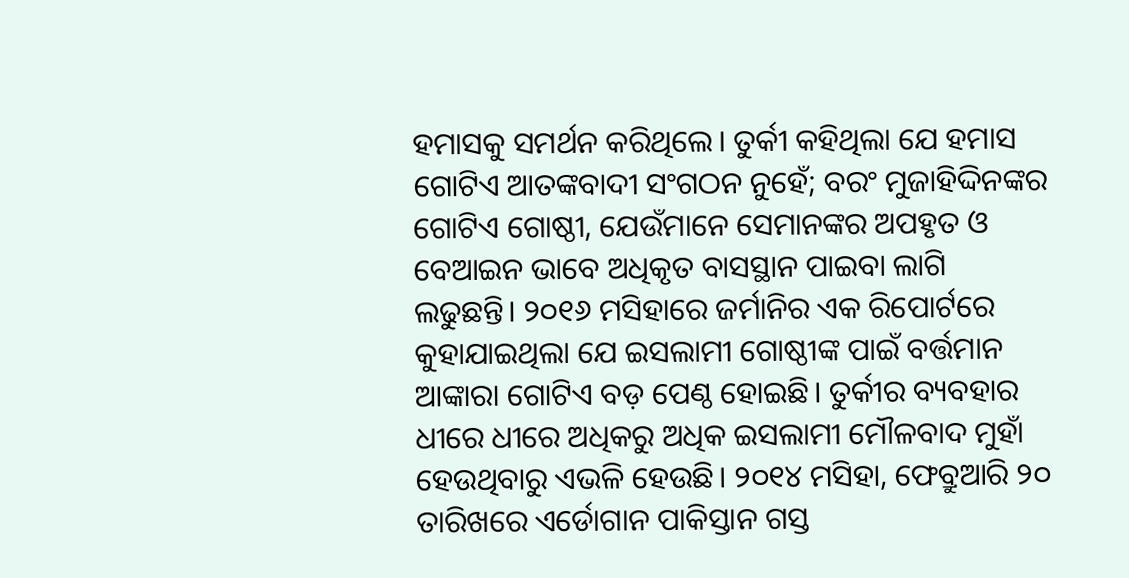ହମାସକୁ ସମର୍ଥନ କରିଥିଲେ। ତୁର୍କୀ କହିଥିଲା ଯେ ହମାସ ଗୋଟିଏ ଆତଙ୍କବାଦୀ ସଂଗଠନ ନୁହେଁ; ବରଂ ମୁଜାହିଦ୍ଦିନଙ୍କର ଗୋଟିଏ ଗୋଷ୍ଠୀ, ଯେଉଁମାନେ ସେମାନଙ୍କର ଅପହୃତ ଓ ବେଆଇନ ଭାବେ ଅଧିକୃତ ବାସସ୍ଥାନ ପାଇବା ଲାଗି ଲଢୁଛନ୍ତି। ୨୦୧୬ ମସିହା‌ରେ ଜର୍ମାନିର ଏକ ରିପୋର୍ଟରେ କୁହାଯାଇଥିଲା ଯେ ଇସଲାମୀ ଗୋଷ୍ଠୀଙ୍କ ପାଇଁ ବର୍ତ୍ତମାନ ଆଙ୍କାରା ଗୋଟିଏ ବଡ଼ ପେଣ୍ଠ ହୋଇଛି। ତୁର୍କୀର ବ୍ୟବହାର ଧୀରେ ଧୀରେ ଅଧିକରୁ ଅଧିକ ଇସଲାମୀ ମୌଳବାଦ ମୁହାଁ ହେଉଥିବାରୁ ଏଭଳି ହେଉଛି। ୨୦୧୪ ମସିହା, ଫେବ୍ରୁଆରି ୨୦ ତାରିଖରେ ଏର୍ଡୋଗାନ ପାକିସ୍ତାନ ଗସ୍ତ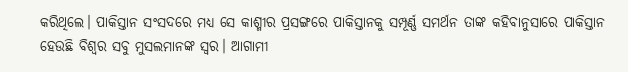କରିଥିଲେ। ପାକିସ୍ତାନ ସଂସଦରେ ମଧ୍ୟ ସେ କାଶ୍ମୀର ପ୍ରସଙ୍ଗରେ ପାକିସ୍ତାନକୁ ସମ୍ପୂର୍ଣ୍ଣ ସମର୍ଥନ ତାଙ୍କ କହିବାନୁସାରେ ପାକିସ୍ତାନ ହେଉଛି ବିଶ୍ୱର ସବୁ ମୁସଲମାନଙ୍କ ସ୍ୱର। ଆଗାମୀ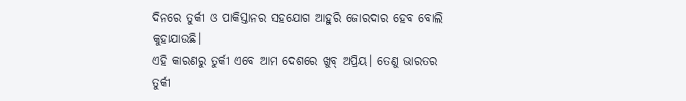ଦିନରେ ତୁର୍କୀ ଓ ପାକିସ୍ତାନର ସହଯୋଗ ଆହୁରି ଜୋରଦାର ହେବ ବୋଲି କୁହାଯାଉଛି।
ଏହି କାରଣରୁ ତୁର୍କୀ ଏବେ ଆମ ଦେଶରେ ଖୁବ୍ ଅପ୍ରିୟ। ତେଣୁ ଭାରତର ତୁର୍କୀ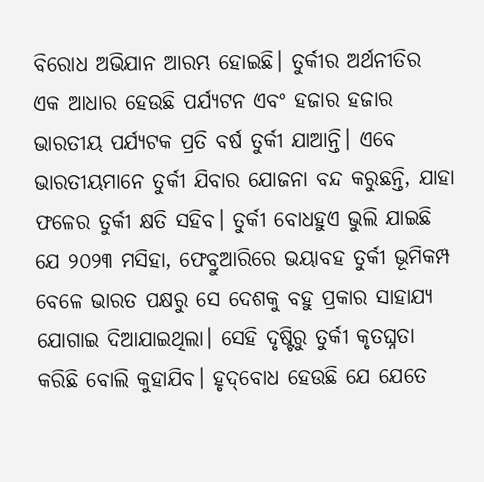ବିରୋଧ ଅଭିଯାନ ଆରମ୍ଭ ହୋଇଛି। ତୁର୍କୀର ଅର୍ଥନୀତିର ଏକ ଆଧାର ହେଉଛି ପର୍ଯ୍ୟଟନ ଏବଂ ହଜାର ହଜାର ଭାରତୀୟ ପର୍ଯ୍ୟଟକ ପ୍ରତି ବର୍ଷ ତୁର୍କୀ ଯାଆନ୍ତି। ଏବେ ଭାରତୀୟମାନେ ତୁର୍କୀ ଯିବାର ଯୋଜନା ବନ୍ଦ କରୁଛନ୍ତି, ଯାହା‌ ଫଳ‌େର ତୁର୍କୀ କ୍ଷତି ସହିବ। ତୁର୍କୀ ବୋଧହୁଏ ଭୁଲି ଯାଇଛି ଯେ ୨୦୨୩ ମସିହା, ଫେବ୍ରୁଆରିରେ ଭୟାବହ ତୁର୍କୀ ଭୂମିକମ୍ପ ବେଳେ ଭାରତ ପକ୍ଷରୁ ସେ ଦେଶକୁ ବହୁ ପ୍ରକାର ସାହାଯ୍ୟ ଯୋଗାଇ ଦିଆଯାଇଥିଲା। ସେହି ଦୃଷ୍ଟିରୁ ତୁର୍କୀ କୃତଘ୍ନତା କରିଛି ବୋଲି କୁହାଯିବ। ହୃଦ୍‌ବୋଧ ହେଉଛି ଯେ ଯେତେ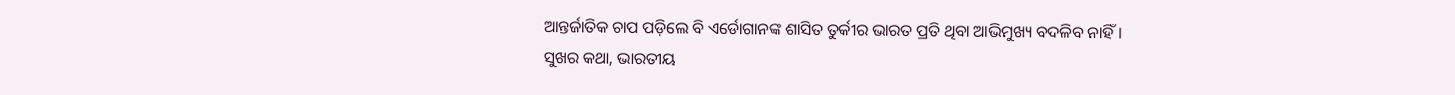ଆନ୍ତର୍ଜାତିକ ଚାପ ପଡ଼ିଲେ ବି ଏର୍ଡୋଗାନଙ୍କ ଶାସିତ ତୁର୍କୀର ଭାରତ ପ୍ରତି ଥିବା ଆଭିମୁଖ୍ୟ ବଦଳିବ ନାହିଁ।
ସୁଖର କଥା, ଭାରତୀୟ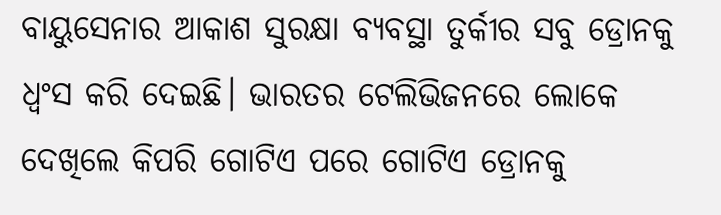ବାୟୁସେନାର ଆକାଶ ସୁରକ୍ଷା ବ୍ୟବସ୍ଥା ତୁର୍କୀର ସବୁ ଡ୍ରୋନକୁ ଧ୍ବଂସ କରି ଦେଇଛି। ଭାରତର ଟେଲିଭିଜନରେ ଲୋକେ ଦେଖିଲେ କିପରି ଗୋଟିଏ ପରେ ଗୋଟିଏ ଡ୍ରୋନକୁ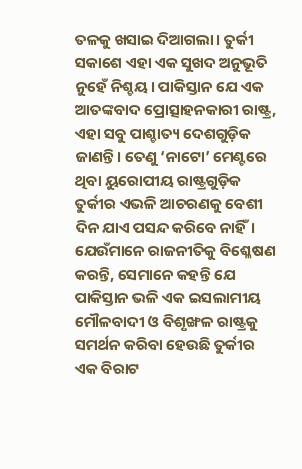ତଳକୁ ଖସାଇ ଦିଆଗଲା। ତୁର୍କୀ ସକାଶେ ଏହା ଏକ ସୁଖଦ ଅନୁଭୂତି ନୁହେଁ ନିଶ୍ଚୟ। ପାକିସ୍ତାନ ଯେ ଏକ ଆତଙ୍କବାଦ ପ୍ରୋତ୍ସାହନକାରୀ ରାଷ୍ଟ୍ର, ଏହା ସବୁ ପାଶ୍ଚାତ୍ୟ ଦେଶଗୁଡ଼ିକ ଜାଣନ୍ତି। ତେଣୁ ‘ନାଟୋ’ ମେଣ୍ଟରେ ଥିବା ୟୁରୋପୀୟ ରାଷ୍ଟ୍ରଗୁଡ଼ିକ ତୁର୍କୀର ଏଭଳି ଆଚରଣକୁ ବେଶୀ ଦିନ ଯାଏ ପସନ୍ଦ କରିବେ ନାହିଁ। ଯେଉଁମାନେ ରାଜନୀତିକୁ ବିଶ୍ଳେଷଣ କରନ୍ତି, ସେମାନେ କହନ୍ତି ଯେ ପାକିସ୍ତାନ ଭଳି ଏକ ଇସଲାମୀୟ ମୌଳବାଦୀ ଓ ବିଶୃଙ୍ଖଳ ରାଷ୍ଟ୍ରକୁ ସମର୍ଥନ କରିବା ହେଉଛି ତୁର୍କୀର ଏକ ବିରାଟ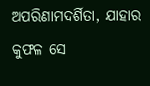ଅପରିଣାମଦର୍ଶିତା, ଯାହାର କୁଫଳ ସେ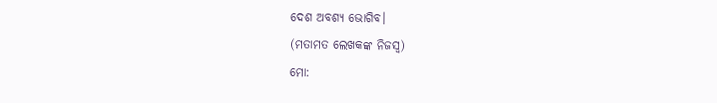ଦେଶ ଅବଶ୍ୟ ଭୋଗିବ।
(ମତାମତ ଲେଖକଙ୍କ ନିଜସ୍ବ)
ମୋ: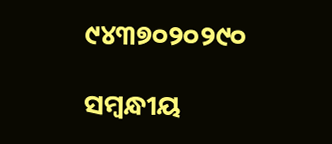୯୪୩୭୦୨୦୨୯୦

ସମ୍ବନ୍ଧୀୟ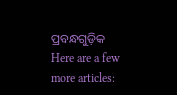ପ୍ରବନ୍ଧଗୁଡ଼ିକ
Here are a few more articles: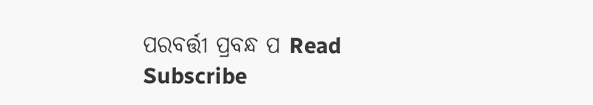ପରବର୍ତ୍ତୀ ପ୍ରବନ୍ଧ ପ Read
Subscribe